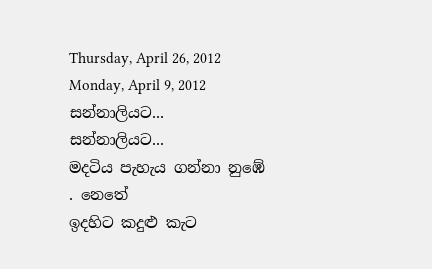Thursday, April 26, 2012
Monday, April 9, 2012
සන්නාලියට...
සන්නාලියට...
මදටිය පැහැය ගන්නා නුඹේ . නෙතේ
ඉදහිට කදුළු කැට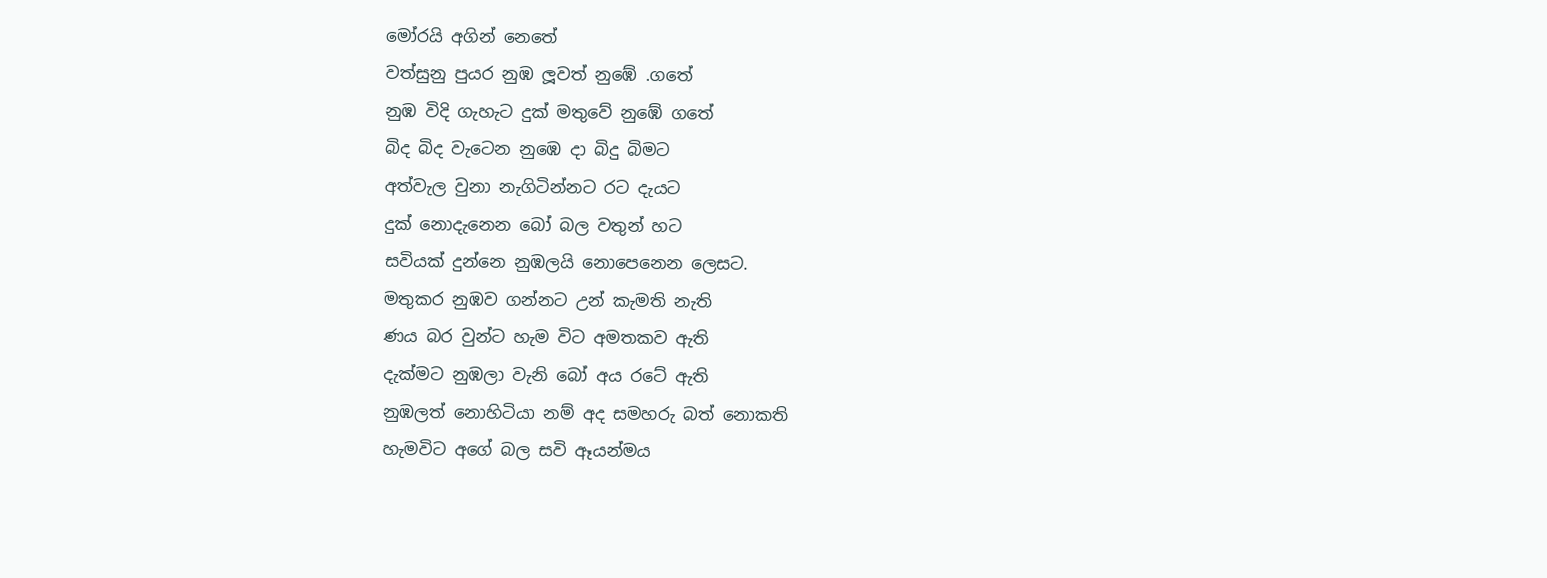මෝරයි අගින් නෙතේ
වත්සුනු පුයර නුඹ ලූවත් නුඹේ .ගතේ
නුඹ විදි ගැහැට දුක් මතුවේ නුඹේ ගතේ
බිද බිද වැටෙන නුඹෙ දා බිදු බිමට
අත්වැල වුනා නැගිටින්නට රට දැයට
දුක් නොදැනෙන බෝ බල වතුන් හට
සවියක් දුන්නෙ නුඹලයි නොපෙනෙන ලෙසට.
මතුකර නුඹව ගන්නට උන් කැමති නැති
ණය බර වුන්ට හැම විට අමතකව ඇති
දැක්මට නුඹලා වැනි බෝ අය රටේ ඇති
නුඹලත් නොහිටියා නම් අද සමහරු බත් නොකති
හැමවිට අගේ බල සවි ඈයන්මය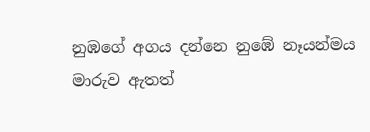නුඹගේ අගය දන්නෙ නුඹේ නෑයන්මය
මාරුව ඇතත්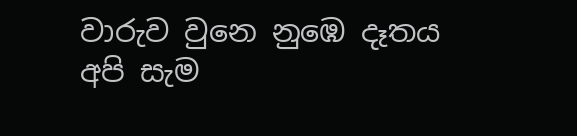වාරුව වුනෙ නුඹෙ දෑතය
අපි සැම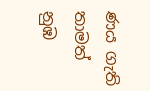ණය ගැති තාමත් නුඹ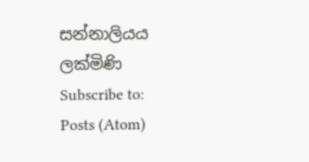සන්නාලියය
ලක්මිණි
Subscribe to:
Posts (Atom)